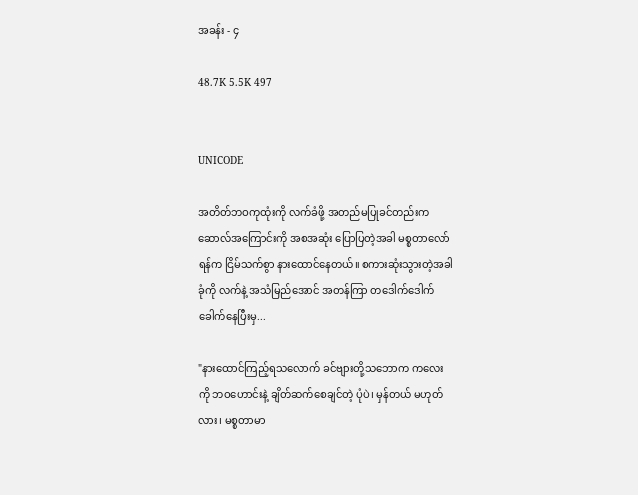အခန်း - ၄

48.7K 5.5K 497


UNICODE

အတိတ်ဘဝကုထုံးကို လက်ခံဖို့ အတည်မပြုခင်တည်းက ဆောလ်အကြောင်းကို အစအဆုံး ပြောပြတဲ့အခါ မစ္စတာလော်ရန်က ငြိမ်သက်စွာ နားထောင်နေတယ်။ စကားဆုံးသွားတဲ့အခါ ခုံကို လက်နဲ့ အသံမြည်အောင် အတန်ကြာ တဒေါက်ဒေါက်ခေါက်နေပြီးမှ...

"နားထောင်ကြည့်ရသလောက် ခင်ဗျားတို့သဘောက ကလေးကို ဘဝဟောင်းနဲ့ ချိတ်ဆက်စေချင်တဲ့ ပုံပဲ၊ မှန်တယ် မဟုတ်လား၊ မစ္စတာမာ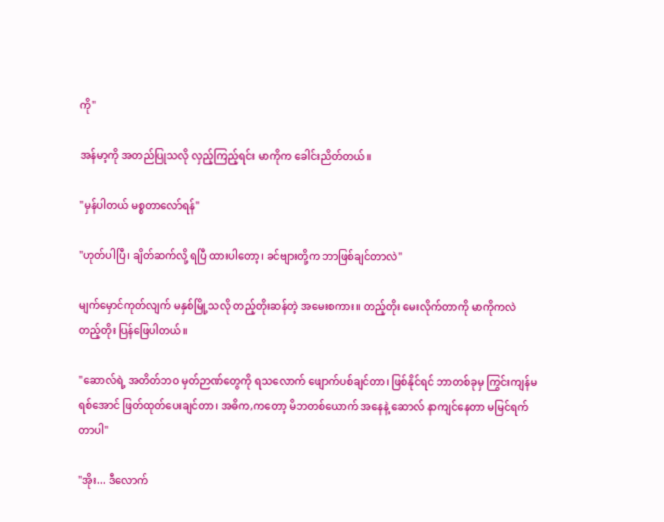ကို"

အန်မာ့ကို အတည်ပြုသလို လှည့်ကြည့်ရင်း မာကိုက ခေါင်းညိတ်တယ်။

"မှန်ပါတယ် မစ္စတာလော်ရန်"

"ဟုတ်ပါပြီ၊ ချိတ်ဆက်လို့ ရပြီ ထားပါတော့၊ ခင်ဗျားတို့က ဘာဖြစ်ချင်တာလဲ"

မျက်မှောင်ကုတ်လျက် မနှစ်မြို့သလို တည့်တိုးဆန်တဲ့ အမေးစကား။ တည့်တိုး မေးလိုက်တာကို မာကိုကလဲ တည့်တိုး ပြန်ဖြေပါတယ်။

"ဆောလ်ရဲ့ အတိတ်ဘဝ မှတ်ဉာဏ်တွေကို ရသလောက် ဖျောက်ပစ်ချင်တာ၊ ဖြစ်နိုင်ရင် ဘာတစ်ခုမှ ကြွင်းကျန်မရစ်အောင် ဖြတ်ထုတ်ပေးချင်တာ၊ အဓိက,ကတော့ မိဘတစ်ယောက် အနေနဲ့ ဆောလ် နာကျင်နေတာ မမြင်ရက်တာပါ"

"အိုး... ဒီလောက်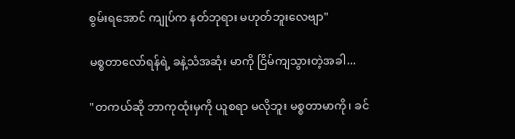စွမ်းရအောင် ကျုပ်က နတ်ဘုရား မဟုတ်ဘူးလေဗျာ"

မစ္စတာလော်ရန်ရဲ့ ခနဲ့သံအဆုံး မာကို ငြိမ်ကျသွားတဲ့အခါ...

"တကယ်ဆို ဘာကုထုံးမှကို ယူစရာ မလိုဘူး မစ္စတာမာကို၊ ခင်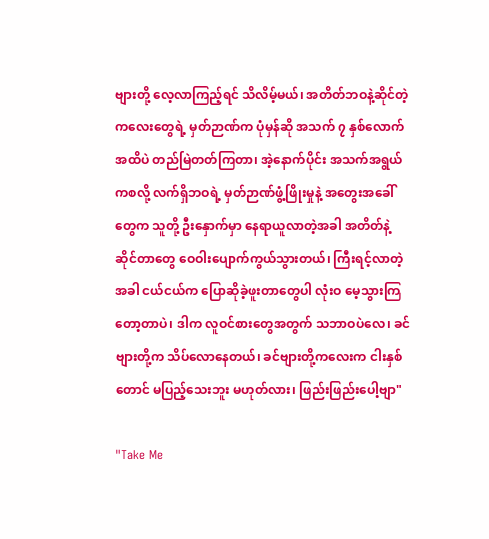ဗျားတို့ လေ့လာကြည့်ရင် သိလိမ့်မယ်၊ အတိတ်ဘဝနဲ့ဆိုင်တဲ့ ကလေးတွေရဲ့ မှတ်ဉာဏ်က ပုံမှန်ဆို အသက် ၇ နှစ်လောက်အထိပဲ တည်မြဲတတ်ကြတာ၊ အဲ့နောက်ပိုင်း အသက်အရွယ်ကစလို့ လက်ရှိဘဝရဲ့ မှတ်ဉာဏ်ဖွံ့ဖြိုးမှုနဲ့ အတွေးအခေါ်တွေက သူတို့ ဦးနှောက်မှာ နေရာယူလာတဲ့အခါ အတိတ်နဲ့ဆိုင်တာတွေ ဝေဝါးပျောက်ကွယ်သွားတယ်၊ ကြီးရင့်လာတဲ့အခါ ငယ်ငယ်က ပြောဆိုခဲ့ဖူးတာတွေပါ လုံးဝ မေ့သွားကြတော့တာပဲ၊ ဒါက လူဝင်စားတွေအတွက် သဘာဝပဲလေ၊ ခင်ဗျားတို့က သိပ်လောနေတယ်၊ ခင်ဗျားတို့ကလေးက ငါးနှစ်တောင် မပြည့်သေးဘူး မဟုတ်လား၊ ဖြည်းဖြည်းပေါ့ဗျာ"

"Take Me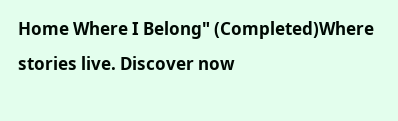Home Where I Belong" (Completed)Where stories live. Discover now